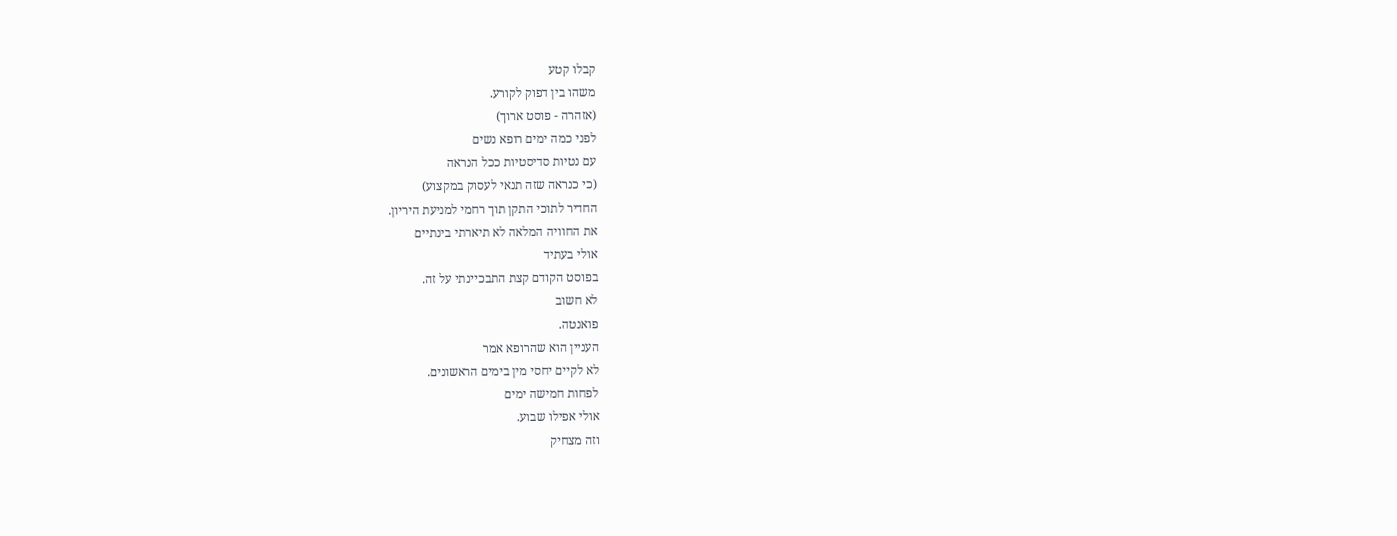קבלו קטע
משהו בין דפוק לקורע.
(אזהרה - פוסט ארוך)
לפני כמה ימים רופא נשים
עם נטיות סדיסטיות ככל הנראה
(כי כנראה שזה תנאי לעסוק במקצוע)
החדיר לתוכי התקן תוך רחמי למניעת היריון.
את החוויה המלאה לא תיארתי בינתיים
אולי בעתיד
בפוסט הקודם קצת התבכיינתי על זה.
לא חשוב
פואנטה.
העניין הוא שהרופא אמר
לא לקיים יחסי מין בימים הראשונים.
לפחות חמישה ימים
אולי אפילו שבוע.
וזה מצחיק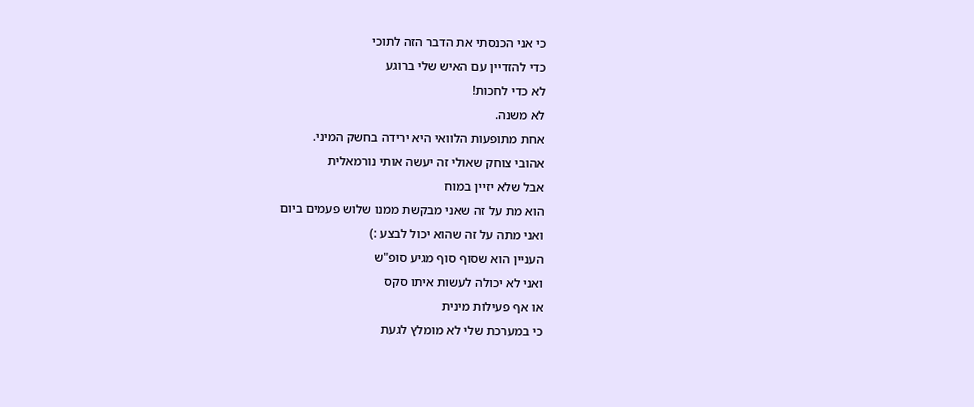כי אני הכנסתי את הדבר הזה לתוכי
כדי להזדיין עם האיש שלי ברוגע
לא כדי לחכות!
לא משנה.
אחת מתופעות הלוואי היא ירידה בחשק המיני.
אהובי צוחק שאולי זה יעשה אותי נורמאלית
אבל שלא יזיין במוח
הוא מת על זה שאני מבקשת ממנו שלוש פעמים ביום
ואני מתה על זה שהוא יכול לבצע :)
העניין הוא שסוף סוף מגיע סופ"ש
ואני לא יכולה לעשות איתו סקס
או אף פעילות מינית
כי במערכת שלי לא מומלץ לגעת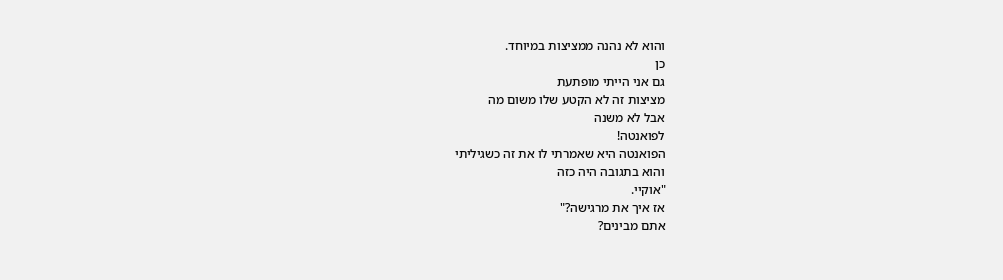והוא לא נהנה ממציצות במיוחד.
כן
גם אני הייתי מופתעת
מציצות זה לא הקטע שלו משום מה
אבל לא משנה
לפואנטה!
הפואנטה היא שאמרתי לו את זה כשגיליתי
והוא בתגובה היה כזה
"אוקיי.
אז איך את מרגישה?"
אתם מבינים?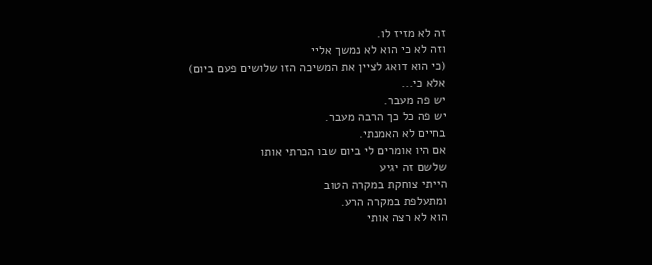זה לא מזיז לו.
וזה לא כי הוא לא נמשך אליי
(כי הוא דואג לציין את המשיכה הזו שלושים פעם ביום)
אלא כי...
יש פה מעבר.
יש פה כל כך הרבה מעבר.
בחיים לא האמנתי.
אם היו אומרים לי ביום שבו הכרתי אותו
שלשם זה יגיע
הייתי צוחקת במקרה הטוב
ומתעלפת במקרה הרע.
הוא לא רצה אותי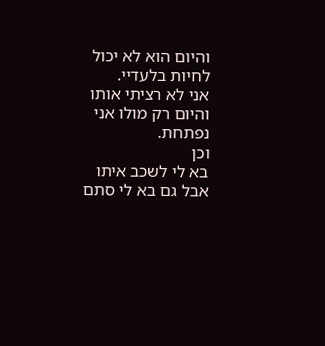והיום הוא לא יכול לחיות בלעדיי.
אני לא רציתי אותו
והיום רק מולו אני נפתחת.
וכן
בא לי לשכב איתו
אבל גם בא לי סתם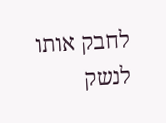לחבק אותו
לנשק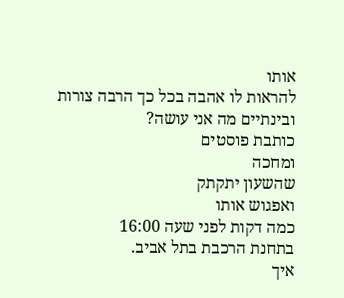אותו
להראות לו אהבה בכל כך הרבה צורות
ובינתיים מה אני עושה?
כותבת פוסטים
ומחכה
שהשעון יתקתק
ואפגוש אותו
כמה דקות לפני שעה 16:00
בתחנת הרכבת בתל אביב.
איך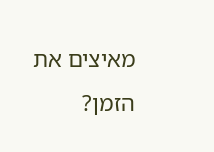מאיצים את הזמן?